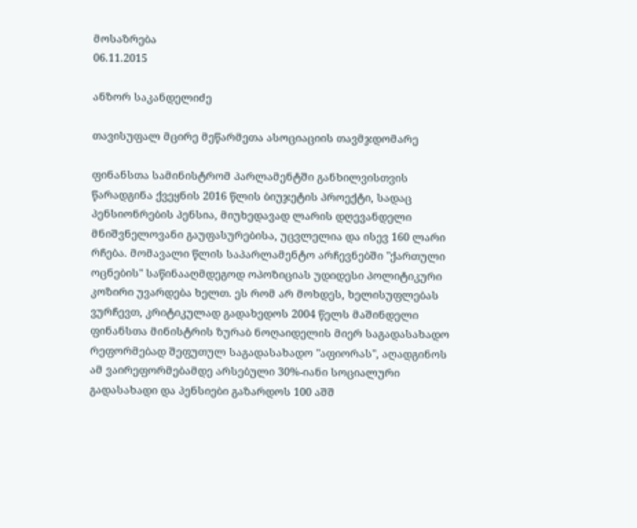მოსაზრება
06.11.2015

ანზორ საკანდელიძე

თავისუფალ მცირე მეწარმეთა ასოციაციის თავმჯდომარე

ფინანსთა სამინისტრომ პარლამენტში განხილვისთვის წარადგინა ქვეყნის 2016 წლის ბიუჯეტის პროექტი, სადაც პენსიონრების პენსია, მიუხედავად ლარის დღევანდელი მნიშვნელოვანი გაუფასურებისა, უცვლელია და ისევ 160 ლარი რჩება. მომავალი წლის საპარლამენტო არჩევნებში "ქართული ოცნების" საწინააღმდეგოდ ოპოზიციას უდიდესი პოლიტიკური კოზირი უვარდება ხელთ. ეს რომ არ მოხდეს, ხელისუფლებას ვურჩევთ, კრიტიკულად გადახედოს 2004 წელს მაშინდელი ფინანსთა მინისტრის ზურაბ ნოღაიდელის მიერ საგადასახადო რეფორმებად შეფუთულ საგადასახადო "აფიორას", აღადგინოს ამ ვაირეფორმებამდე არსებული 30%-იანი სოციალური გადასახადი და პენსიები გაზარდოს 100 აშშ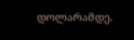დოლარამდე.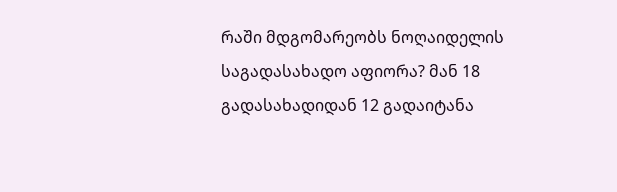რაში მდგომარეობს ნოღაიდელის საგადასახადო აფიორა? მან 18 გადასახადიდან 12 გადაიტანა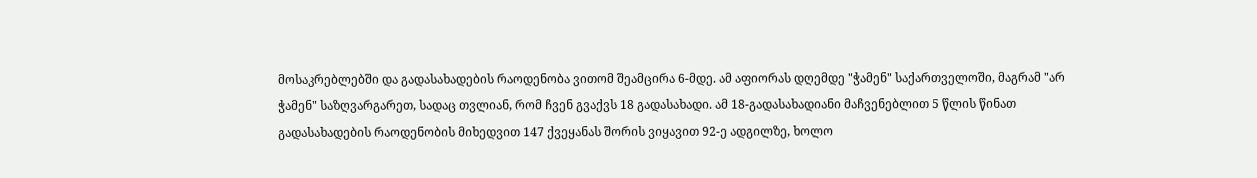მოსაკრებლებში და გადასახადების რაოდენობა ვითომ შეამცირა 6-მდე. ამ აფიორას დღემდე "ჭამენ" საქართველოში, მაგრამ "არ ჭამენ" საზღვარგარეთ, სადაც თვლიან, რომ ჩვენ გვაქვს 18 გადასახადი. ამ 18-გადასახადიანი მაჩვენებლით 5 წლის წინათ გადასახადების რაოდენობის მიხედვით 147 ქვეყანას შორის ვიყავით 92-ე ადგილზე, ხოლო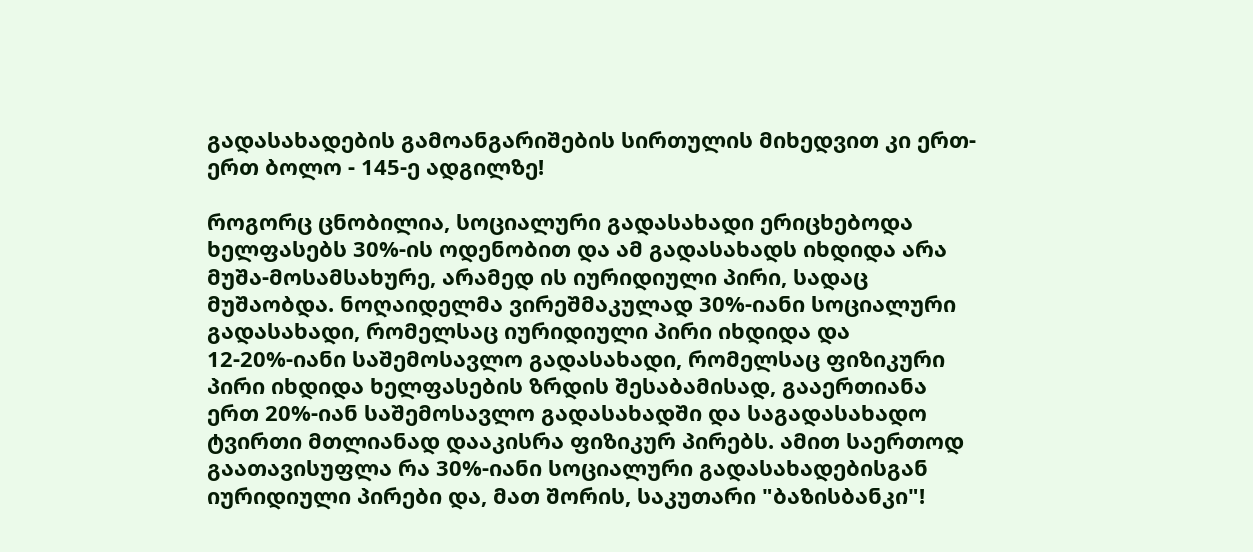გადასახადების გამოანგარიშების სირთულის მიხედვით კი ერთ-ერთ ბოლო - 145-ე ადგილზე!

როგორც ცნობილია, სოციალური გადასახადი ერიცხებოდა ხელფასებს 30%-ის ოდენობით და ამ გადასახადს იხდიდა არა მუშა-მოსამსახურე, არამედ ის იურიდიული პირი, სადაც მუშაობდა. ნოღაიდელმა ვირეშმაკულად 30%-იანი სოციალური გადასახადი, რომელსაც იურიდიული პირი იხდიდა და 12-20%-იანი საშემოსავლო გადასახადი, რომელსაც ფიზიკური პირი იხდიდა ხელფასების ზრდის შესაბამისად, გააერთიანა ერთ 20%-იან საშემოსავლო გადასახადში და საგადასახადო ტვირთი მთლიანად დააკისრა ფიზიკურ პირებს. ამით საერთოდ გაათავისუფლა რა 30%-იანი სოციალური გადასახადებისგან იურიდიული პირები და, მათ შორის, საკუთარი "ბაზისბანკი"!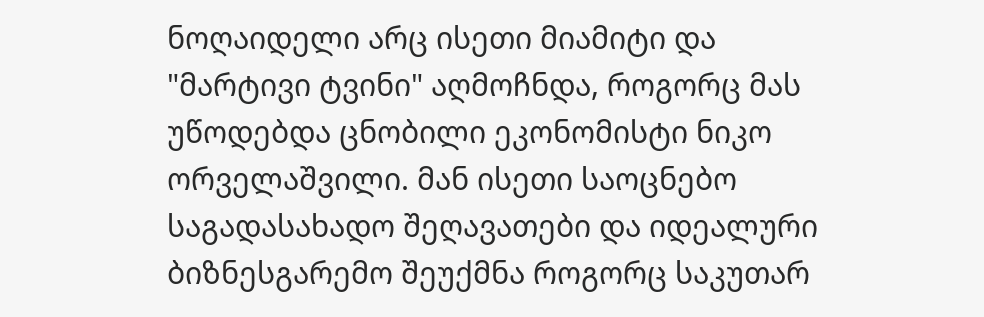ნოღაიდელი არც ისეთი მიამიტი და "მარტივი ტვინი" აღმოჩნდა, როგორც მას უწოდებდა ცნობილი ეკონომისტი ნიკო ორველაშვილი. მან ისეთი საოცნებო საგადასახადო შეღავათები და იდეალური ბიზნესგარემო შეუქმნა როგორც საკუთარ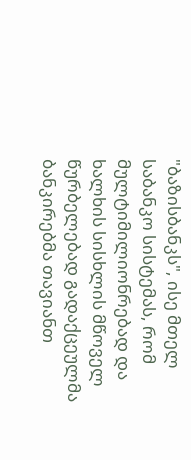"ბაზისბანკს", ისე მთელ საბანკო სისტემას, რომ მულტიმილიონრებად და ხალხის სისხლის მწოველ წურბელებად გადაქცეულმა ბანკირებმა თავიანთ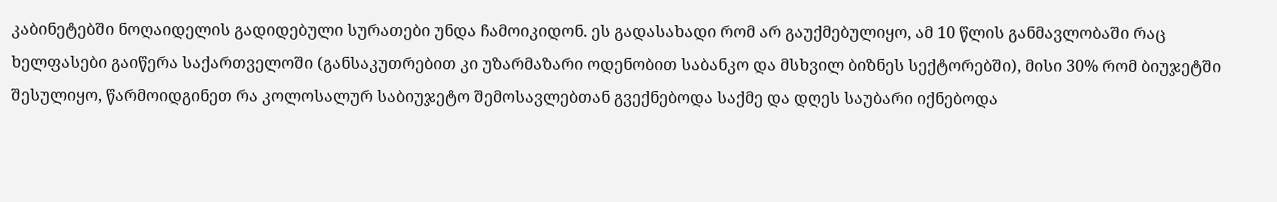კაბინეტებში ნოღაიდელის გადიდებული სურათები უნდა ჩამოიკიდონ. ეს გადასახადი რომ არ გაუქმებულიყო, ამ 10 წლის განმავლობაში რაც ხელფასები გაიწერა საქართველოში (განსაკუთრებით კი უზარმაზარი ოდენობით საბანკო და მსხვილ ბიზნეს სექტორებში), მისი 30% რომ ბიუჯეტში შესულიყო, წარმოიდგინეთ რა კოლოსალურ საბიუჯეტო შემოსავლებთან გვექნებოდა საქმე და დღეს საუბარი იქნებოდა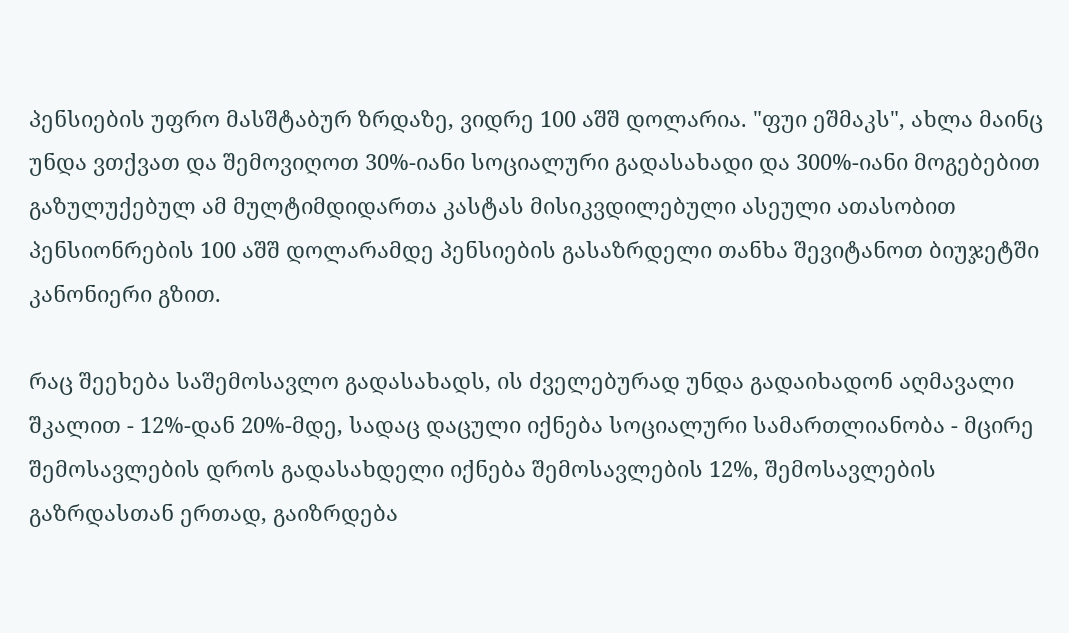პენსიების უფრო მასშტაბურ ზრდაზე, ვიდრე 100 აშშ დოლარია. "ფუი ეშმაკს", ახლა მაინც უნდა ვთქვათ და შემოვიღოთ 30%-იანი სოციალური გადასახადი და 300%-იანი მოგებებით გაზულუქებულ ამ მულტიმდიდართა კასტას მისიკვდილებული ასეული ათასობით პენსიონრების 100 აშშ დოლარამდე პენსიების გასაზრდელი თანხა შევიტანოთ ბიუჯეტში კანონიერი გზით.

რაც შეეხება საშემოსავლო გადასახადს, ის ძველებურად უნდა გადაიხადონ აღმავალი შკალით - 12%-დან 20%-მდე, სადაც დაცული იქნება სოციალური სამართლიანობა - მცირე შემოსავლების დროს გადასახდელი იქნება შემოსავლების 12%, შემოსავლების გაზრდასთან ერთად, გაიზრდება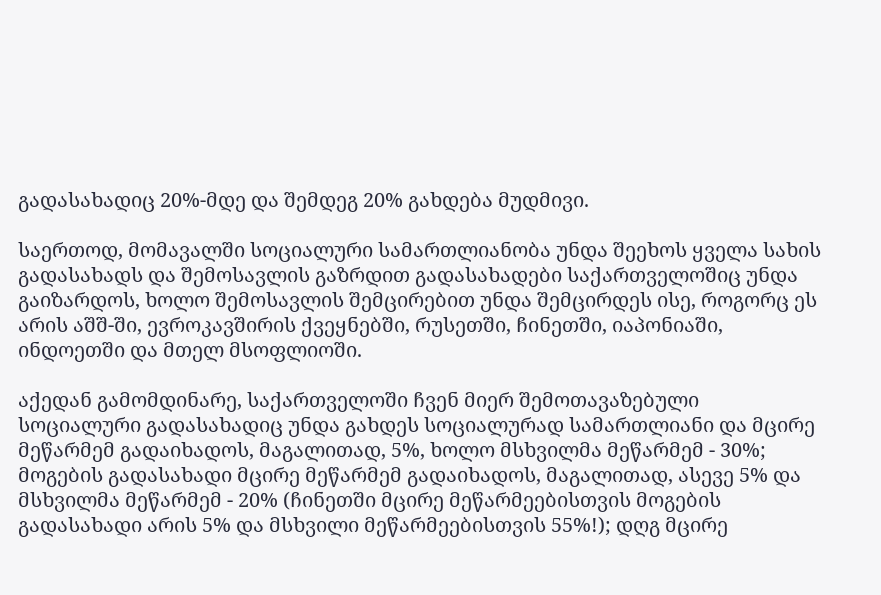გადასახადიც 20%-მდე და შემდეგ 20% გახდება მუდმივი.

საერთოდ, მომავალში სოციალური სამართლიანობა უნდა შეეხოს ყველა სახის გადასახადს და შემოსავლის გაზრდით გადასახადები საქართველოშიც უნდა გაიზარდოს, ხოლო შემოსავლის შემცირებით უნდა შემცირდეს ისე, როგორც ეს არის აშშ-ში, ევროკავშირის ქვეყნებში, რუსეთში, ჩინეთში, იაპონიაში, ინდოეთში და მთელ მსოფლიოში.

აქედან გამომდინარე, საქართველოში ჩვენ მიერ შემოთავაზებული სოციალური გადასახადიც უნდა გახდეს სოციალურად სამართლიანი და მცირე მეწარმემ გადაიხადოს, მაგალითად, 5%, ხოლო მსხვილმა მეწარმემ - 30%; მოგების გადასახადი მცირე მეწარმემ გადაიხადოს, მაგალითად, ასევე 5% და მსხვილმა მეწარმემ - 20% (ჩინეთში მცირე მეწარმეებისთვის მოგების გადასახადი არის 5% და მსხვილი მეწარმეებისთვის 55%!); დღგ მცირე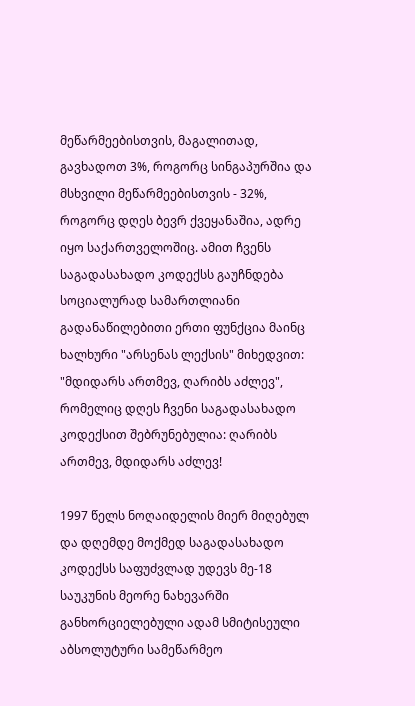მეწარმეებისთვის, მაგალითად, გავხადოთ 3%, როგორც სინგაპურშია და მსხვილი მეწარმეებისთვის - 32%, როგორც დღეს ბევრ ქვეყანაშია, ადრე იყო საქართველოშიც. ამით ჩვენს საგადასახადო კოდექსს გაუჩნდება სოციალურად სამართლიანი გადანაწილებითი ერთი ფუნქცია მაინც ხალხური "არსენას ლექსის" მიხედვით: "მდიდარს ართმევ, ღარიბს აძლევ", რომელიც დღეს ჩვენი საგადასახადო კოდექსით შებრუნებულია: ღარიბს ართმევ, მდიდარს აძლევ!

1997 წელს ნოღაიდელის მიერ მიღებულ და დღემდე მოქმედ საგადასახადო კოდექსს საფუძვლად უდევს მე-18 საუკუნის მეორე ნახევარში განხორციელებული ადამ სმიტისეული აბსოლუტური სამეწარმეო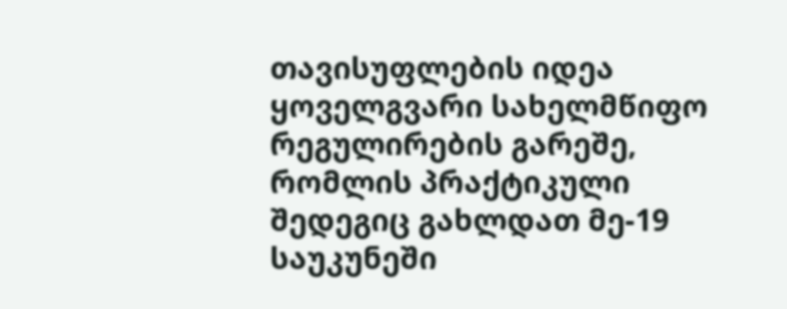თავისუფლების იდეა ყოველგვარი სახელმწიფო რეგულირების გარეშე, რომლის პრაქტიკული შედეგიც გახლდათ მე-19 საუკუნეში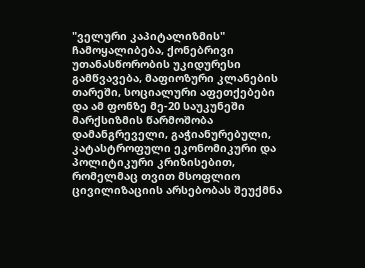"ველური კაპიტალიზმის" ჩამოყალიბება, ქონებრივი უთანასწორობის უკიდურესი გამწვავება, მაფიოზური კლანების თარეში, სოციალური აფეთქებები და ამ ფონზე მე-20 საუკუნეში მარქსიზმის წარმოშობა დამანგრეველი, გაჭიანურებული, კატასტროფული ეკონომიკური და პოლიტიკური კრიზისებით, რომელმაც თვით მსოფლიო ცივილიზაციის არსებობას შეუქმნა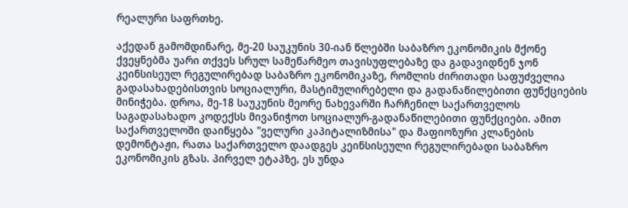რეალური საფრთხე.

აქედან გამომდინარე, მე-20 საუკუნის 30-იან წლებში საბაზრო ეკონომიკის მქონე ქვეყნებმა უარი თქვეს სრულ სამეწარმეო თავისუფლებაზე და გადავიდნენ ჯონ კეინსისეულ რეგულირებად საბაზრო ეკონომიკაზე, რომლის ძირითადი საფუძველია გადასახადებისთვის სოციალური, მასტიმულირებელი და გადანაწილებითი ფუნქციების მინიჭება. დროა, მე-18 საუკუნის მეორე ნახევარში ჩარჩენილ საქართველოს საგადასახადო კოდექსს მივანიჭოთ სოციალურ-გადანაწილებითი ფუნქციები. ამით საქართველოში დაიწყება "ველური კაპიტალიზმისა" და მაფიოზური კლანების დემონტაჟი, რათა საქართველო დაადგეს კეინსისეული რეგულირებადი საბაზრო ეკონომიკის გზას. პირველ ეტაპზე, ეს უნდა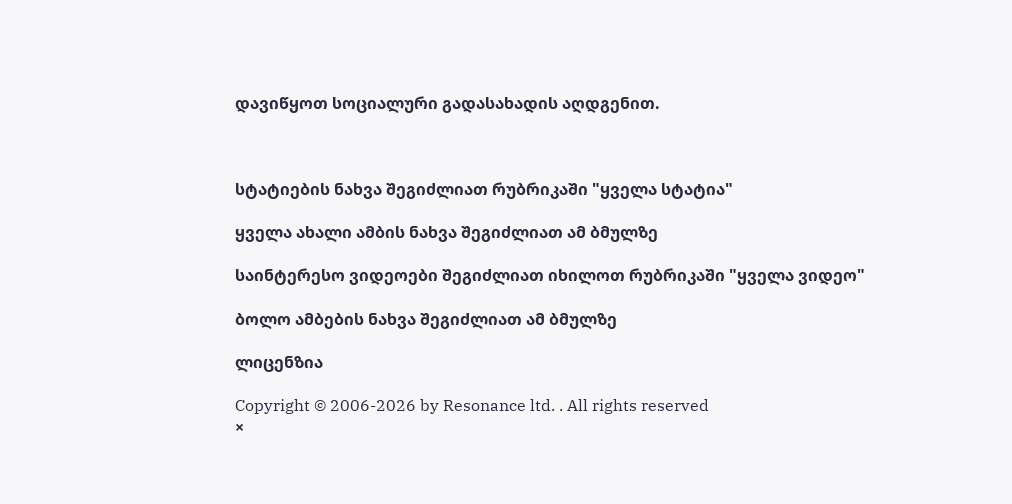დავიწყოთ სოციალური გადასახადის აღდგენით.



სტატიების ნახვა შეგიძლიათ რუბრიკაში "ყველა სტატია"

ყველა ახალი ამბის ნახვა შეგიძლიათ ამ ბმულზე

საინტერესო ვიდეოები შეგიძლიათ იხილოთ რუბრიკაში "ყველა ვიდეო"

ბოლო ამბების ნახვა შეგიძლიათ ამ ბმულზე

ლიცენზია

Copyright © 2006-2026 by Resonance ltd. . All rights reserved
×